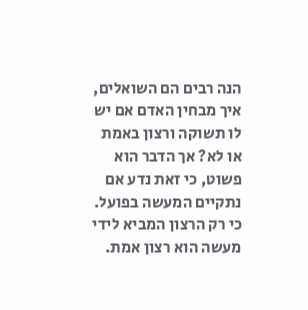הנה רבים הם השואלים, איך מבחין האדם אם יש לו תשוקה ורצון באמת או לא? אך הדבר הוא פשוט, כי זאת נדע אם נתקיים המעשה בפועל. כי רק הרצון המביא לידי מעשה הוא רצון אמת.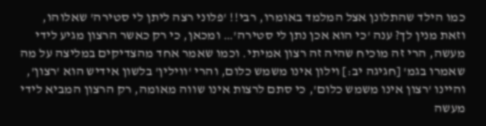כמו הילד שהתלונן אצל המלמד באומרו, רבי!! 'פלוני רצה ליתן לי סטירה' שאלוהו, וזאת מנין לך? ענה 'כי הוא אכן נתן לי סטירה'… ומכאן, כי רק כאשר הרצון מגיע לידי מעשה, הרי זה מוכיח שהיה זה רצון אמיתי. וכמו שאמר אחד מהצדיקים במליצה על מה שאמרו בגמ' [חגיגה יב:] וילון אינו משמש כלום, והרי 'ווילין' בלשון אידיש הוא 'רצון', והיינו 'רצון אינו משמש כלום', כי סתם לרצות אינו שווה מאומה, רק הרצון המביא לידי מעשה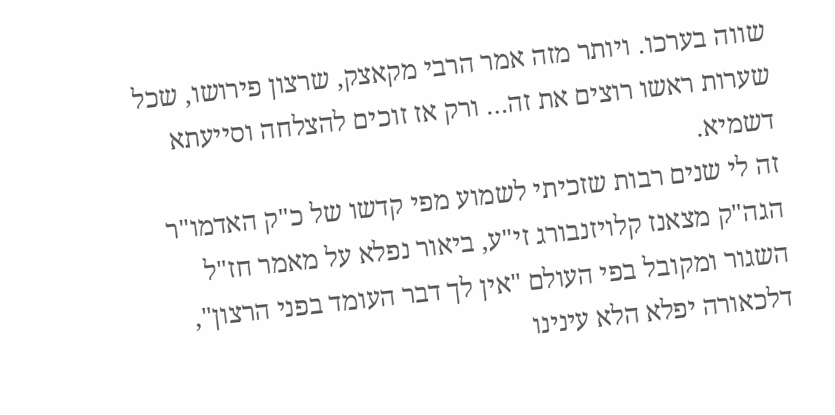שווה בערכו. ויותר מזה אמר הרבי מקאצק, שרצון פירושו, שכל שערות ראשו רוצים את זה… ורק אז זוכים להצלחה וסייעתא דשמיא.
זה לי שנים רבות שזכיתי לשמוע מפי קדשו של כ"ק האדמו"ר הגה"ק מצאנז קלויזנבורג זי"ע, ביאור נפלא על מאמר חז"ל השגור ומקובל בפי העולם "אין לך דבר העומד בפני הרצון", דלכאורה יפלא הלא עינינו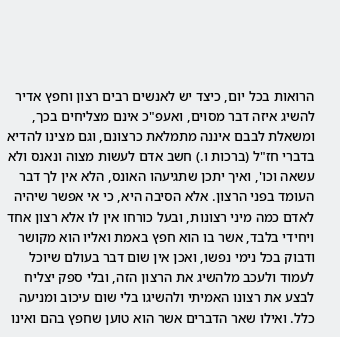הרואות בכל יום, כיצד יש לאנשים רבים רצון וחפץ אדיר להשיג איזה דבר מסוים, ואעפ"כ אינם מצליחים בכך, ומשאלת לבבם איננה מתמלאת כרצונם, וגם מצינו להדיא בדברי חז"ל (ברכות ו.) חשב אדם לעשות מצוה ונאנס ולא עשאה וכו', ואיך יתכן שתגיעהו האונס, הלא אין לך דבר העומד בפני הרצון. אלא הסיבה היא, כי אי אפשר שיהיה לאדם כמה מיני רצונות, ובעל כורחו אין לו אלא רצון אחד ויחידי בלבד, אשר בו הוא חפץ באמת ואליו הוא מקושר ודבוק בכל נימי נפשו, ואכן אין שום דבר בעולם שיוכל לעמוד ולעכב מלהשיג את הרצון הזה, ובלי ספק יצליח לבצע את רצונו האמיתי ולהשיגו בלי שום עיכוב ומניעה כלל. ואילו שאר הדברים אשר הוא טוען שחפץ בהם ואינו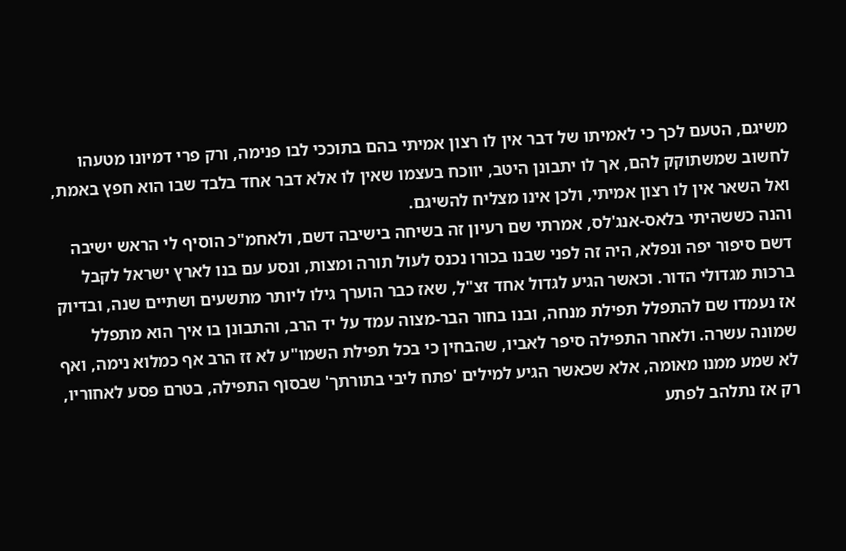משיגם, הטעם לכך כי לאמיתו של דבר אין לו רצון אמיתי בהם בתוככי לבו פנימה, ורק פרי דמיונו מטעהו לחשוב שמשתוקק להם, אך לו יתבונן היטב, יווכח בעצמו שאין לו אלא דבר אחד בלבד שבו הוא חפץ באמת, ואל השאר אין לו רצון אמיתי, ולכן אינו מצליח להשיגם.
והנה כששהיתי בלאס-אנג'לס, אמרתי שם רעיון זה בשיחה בישיבה דשם, ולאחמ"כ הוסיף לי הראש ישיבה דשם סיפור יפה ונפלא, היה זה לפני שבנו בכורו נכנס לעול תורה ומצות, ונסע עם בנו לארץ ישראל לקבל ברכות מגדולי הדור. וכאשר הגיע לגדול אחד זצ"ל, שאז כבר הוערך גילו ליותר מתשעים ושתיים שנה, ובדיוק אז נעמדו שם להתפלל תפילת מנחה, ובנו בחור הבר-מצוה עמד על יד הרב, והתבונן בו איך הוא מתפלל שמונה עשרה. ולאחר התפילה סיפר לאביו, שהבחין כי בכל תפילת השמו"ע לא זז הרב אף כמלוא נימה, ואף לא שמע ממנו מאומה, אלא שכאשר הגיע למילים 'פתח ליבי בתורתך' שבסוף התפילה, בטרם פסע לאחוריו, רק אז נתלהב לפתע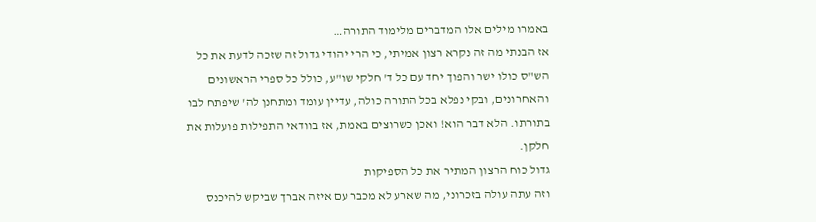באמרו מילים אלו המדברים מלימוד התורה…
אז הבנתי מה זה נקרא רצון אמיתי, כי הרי יהודי גדול זה שזכה לדעת את כל הש"ס כולו ישר והפוך יחד עם כל ד' חלקי שו"ע, כולל כל ספרי הראשונים והאחרונים, ובקי נפלא בכל התורה כולה, עדיין עומד ומתחנן לה' שיפתח לבו בתורתו. הלא דבר הוא! ואכן כשרוצים באמת, אז בוודאי התפילות פועלות את חלקן.
גדול כוח הרצון המתיר את כל הספיקות
וזה עתה עולה בזכרוני, מה שארע לא מכבר עם איזה אברך שביקש להיכנס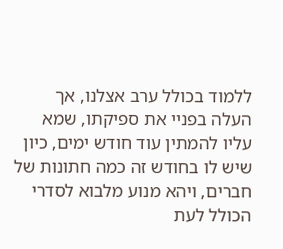ללמוד בכולל ערב אצלנו, אך העלה בפניי את ספיקתו, שמא עליו להמתין עוד חודש ימים, כיון שיש לו בחודש זה כמה חתונות של חברים, ויהא מנוע מלבוא לסדרי הכולל לעת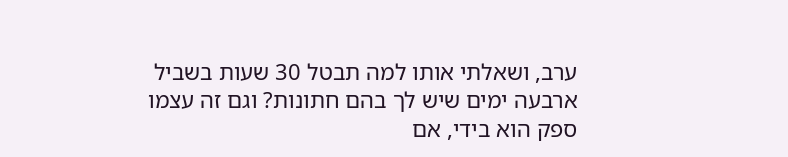ערב, ושאלתי אותו למה תבטל 30 שעות בשביל ארבעה ימים שיש לך בהם חתונות? וגם זה עצמו ספק הוא בידי, אם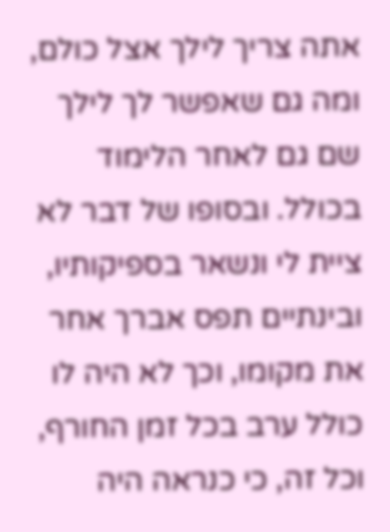אתה צריך לילך אצל כולם, ומה גם שאפשר לך לילך שם גם לאחר הלימוד בכולל. ובסופו של דבר לא ציית לי ונשאר בספיקותיו, ובינתיים תפס אברך אחר את מקומו, וכך לא היה לו כולל ערב בכל זמן החורף, וכל זה, כי כנראה היה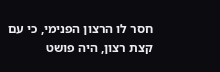חסר לו הרצון הפנימי, כי עם קצת רצון, היה פושט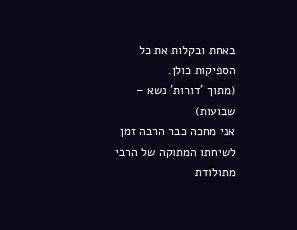באחת ובקלות את כל הספיקות כולן.
(מתוך 'דורות' נשא – שבועות)
אני מחכה כבר הרבה זמן לשיחתו המתוקה של הרבי מתולודת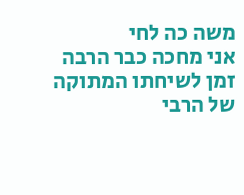משה כה לחי
אני מחכה כבר הרבה זמן לשיחתו המתוקה של הרבי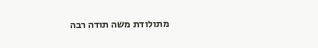מתולודת משה תודה רבה